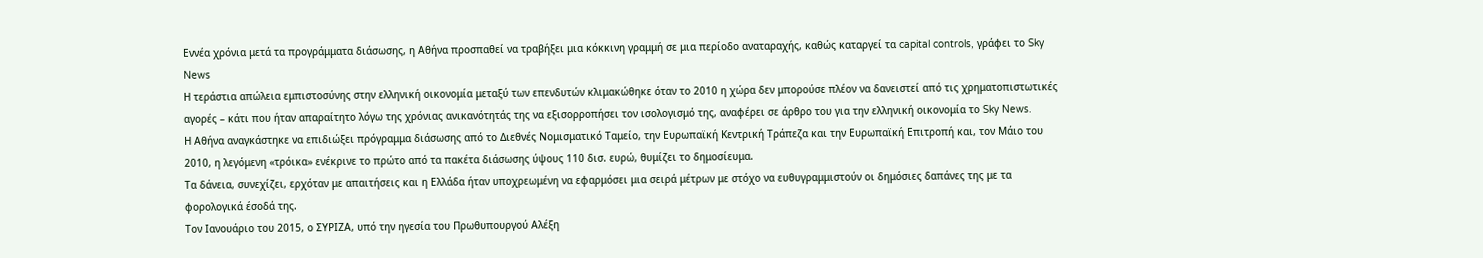Εννέα χρόνια μετά τα προγράμματα διάσωσης, η Αθήνα προσπαθεί να τραβήξει μια κόκκινη γραμμή σε μια περίοδο αναταραχής, καθώς καταργεί τα capital controls, γράφει το Sky News
Η τεράστια απώλεια εμπιστοσύνης στην ελληνική οικονομία μεταξύ των επενδυτών κλιμακώθηκε όταν το 2010 η χώρα δεν μπορούσε πλέον να δανειστεί από τις χρηματοπιστωτικές αγορές – κάτι που ήταν απαραίτητο λόγω της χρόνιας ανικανότητάς της να εξισορροπήσει τον ισολογισμό της, αναφέρει σε άρθρο του για την ελληνική οικονομία το Sky News.
Η Αθήνα αναγκάστηκε να επιδιώξει πρόγραμμα διάσωσης από το Διεθνές Νομισματικό Ταμείο, την Ευρωπαϊκή Κεντρική Τράπεζα και την Ευρωπαϊκή Επιτροπή και, τον Μάιο του 2010, η λεγόμενη «τρόικα» ενέκρινε το πρώτο από τα πακέτα διάσωσης ύψους 110 δισ. ευρώ, θυμίζει το δημοσίευμα.
Τα δάνεια, συνεχίζει, ερχόταν με απαιτήσεις και η Ελλάδα ήταν υποχρεωμένη να εφαρμόσει μια σειρά μέτρων με στόχο να ευθυγραμμιστούν οι δημόσιες δαπάνες της με τα φορολογικά έσοδά της.
Τον Ιανουάριο του 2015, ο ΣΥΡΙΖΑ, υπό την ηγεσία του Πρωθυπουργού Αλέξη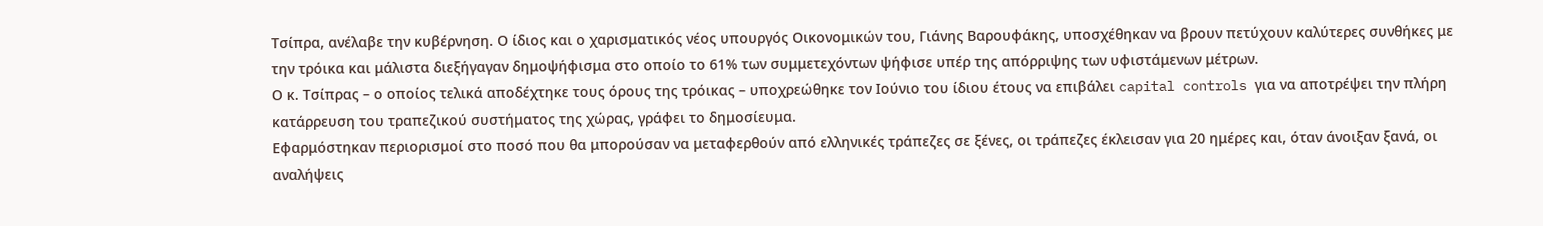Τσίπρα, ανέλαβε την κυβέρνηση. Ο ίδιος και ο χαρισματικός νέος υπουργός Οικονομικών του, Γιάνης Βαρουφάκης, υποσχέθηκαν να βρουν πετύχουν καλύτερες συνθήκες με την τρόικα και μάλιστα διεξήγαγαν δημοψήφισμα στο οποίο το 61% των συμμετεχόντων ψήφισε υπέρ της απόρριψης των υφιστάμενων μέτρων.
Ο κ. Τσίπρας – ο οποίος τελικά αποδέχτηκε τους όρους της τρόικας – υποχρεώθηκε τον Ιούνιο του ίδιου έτους να επιβάλει capital controls για να αποτρέψει την πλήρη κατάρρευση του τραπεζικού συστήματος της χώρας, γράφει το δημοσίευμα.
Εφαρμόστηκαν περιορισμοί στο ποσό που θα μπορούσαν να μεταφερθούν από ελληνικές τράπεζες σε ξένες, οι τράπεζες έκλεισαν για 20 ημέρες και, όταν άνοιξαν ξανά, οι αναλήψεις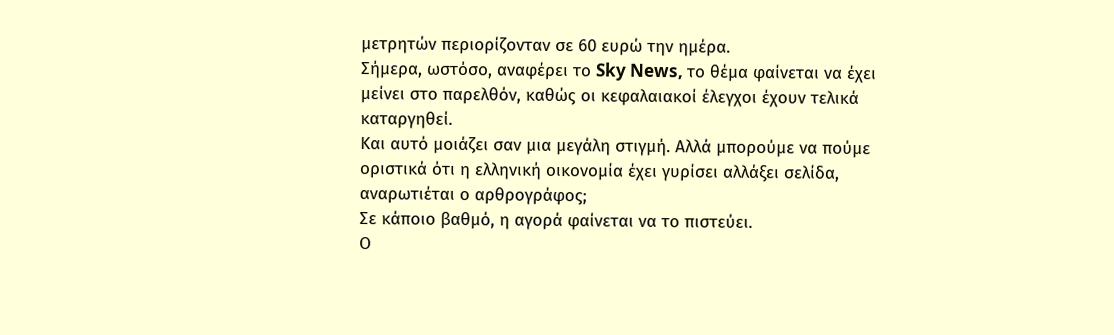μετρητών περιορίζονταν σε 60 ευρώ την ημέρα.
Σήμερα, ωστόσο, αναφέρει το Sky News, το θέμα φαίνεται να έχει μείνει στο παρελθόν, καθώς οι κεφαλαιακοί έλεγχοι έχουν τελικά καταργηθεί.
Και αυτό μοιάζει σαν μια μεγάλη στιγμή. Αλλά μπορούμε να πούμε οριστικά ότι η ελληνική οικονομία έχει γυρίσει αλλάξει σελίδα, αναρωτιέται ο αρθρογράφος;
Σε κάποιο βαθμό, η αγορά φαίνεται να το πιστεύει.
Ο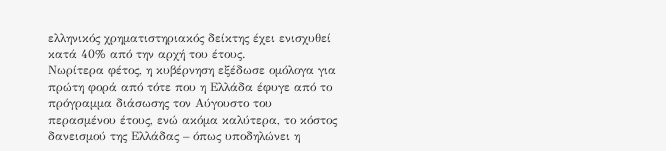ελληνικός χρηματιστηριακός δείκτης έχει ενισχυθεί κατά 40% από την αρχή του έτους.
Νωρίτερα φέτος, η κυβέρνηση εξέδωσε ομόλογα για πρώτη φορά από τότε που η Ελλάδα έφυγε από το πρόγραμμα διάσωσης τον Αύγουστο του περασμένου έτους, ενώ ακόμα καλύτερα, το κόστος δανεισμού της Ελλάδας – όπως υποδηλώνει η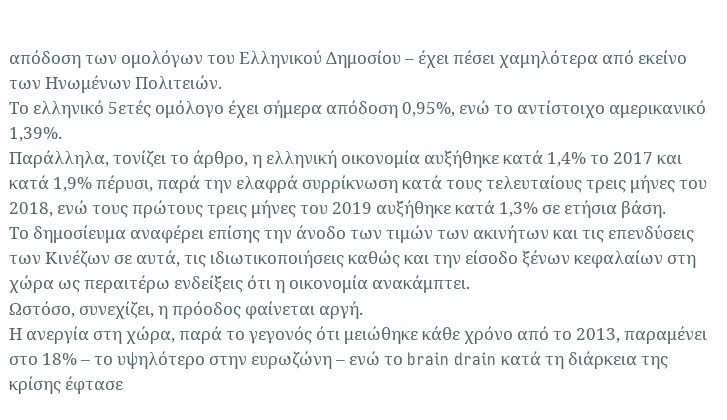απόδοση των ομολόγων του Ελληνικού Δημοσίου – έχει πέσει χαμηλότερα από εκείνο των Ηνωμένων Πολιτειών.
Το ελληνικό 5ετές ομόλογο έχει σήμερα απόδοση 0,95%, ενώ το αντίστοιχο αμερικανικό 1,39%.
Παράλληλα, τονίζει το άρθρο, η ελληνική οικονομία αυξήθηκε κατά 1,4% το 2017 και κατά 1,9% πέρυσι, παρά την ελαφρά συρρίκνωση κατά τους τελευταίους τρεις μήνες του 2018, ενώ τους πρώτους τρεις μήνες του 2019 αυξήθηκε κατά 1,3% σε ετήσια βάση.
Το δημοσίευμα αναφέρει επίσης την άνοδο των τιμών των ακινήτων και τις επενδύσεις των Κινέζων σε αυτά, τις ιδιωτικοποιήσεις καθώς και την είσοδο ξένων κεφαλαίων στη χώρα ως περαιτέρω ενδείξεις ότι η οικονομία ανακάμπτει.
Ωστόσο, συνεχίζει, η πρόοδος φαίνεται αργή.
Η ανεργία στη χώρα, παρά το γεγονός ότι μειώθηκε κάθε χρόνο από το 2013, παραμένει στο 18% – το υψηλότερο στην ευρωζώνη – ενώ το brain drain κατά τη διάρκεια της κρίσης έφτασε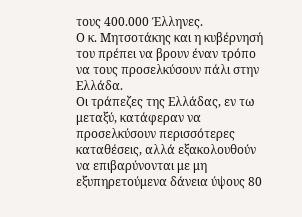τους 400.000 Έλληνες.
Ο κ. Μητσοτάκης και η κυβέρνησή του πρέπει να βρουν έναν τρόπο να τους προσελκύσουν πάλι στην Ελλάδα.
Οι τράπεζες της Ελλάδας, εν τω μεταξύ, κατάφεραν να προσελκύσουν περισσότερες καταθέσεις, αλλά εξακολουθούν να επιβαρύνονται με μη εξυπηρετούμενα δάνεια ύψους 80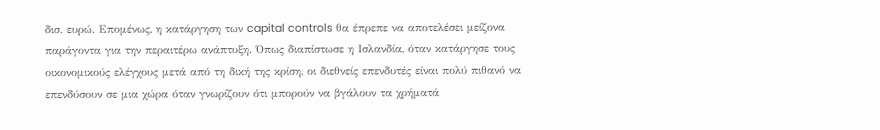δισ. ευρώ. Επομένως, η κατάργηση των capital controls θα έπρεπε να αποτελέσει μείζονα παράγοντα για την περαιτέρω ανάπτυξη. Όπως διαπίστωσε η Ισλανδία, όταν κατάργησε τους οικονομικούς ελέγχους μετά από τη δική της κρίση, οι διεθνείς επενδυτές είναι πολύ πιθανό να επενδύσουν σε μια χώρα όταν γνωρίζουν ότι μπορούν να βγάλουν τα χρήματά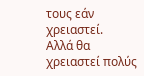τους εάν χρειαστεί.
Αλλά θα χρειαστεί πολύς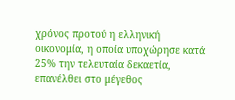χρόνος προτού η ελληνική οικονομία, η οποία υποχώρησε κατά 25% την τελευταία δεκαετία, επανέλθει στο μέγεθος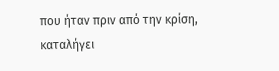που ήταν πριν από την κρίση, καταλήγει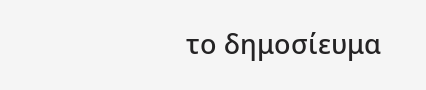το δημοσίευμα